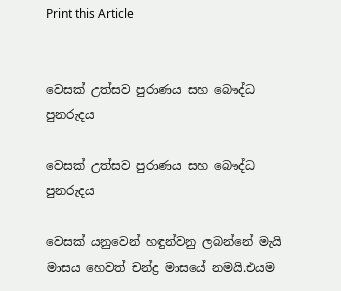Print this Article


වෙසක් උත්සව පුරාණය සහ බෞද්ධ පුනරුදය

වෙසක් උත්සව පුරාණය සහ බෞද්ධ පුනරුදය

වෙසක් යනුවෙන් හඳුන්වනු ලබන්නේ මැයි මාසය හෙවත් චන්ද්‍ර මාසයේ නමයි.එයම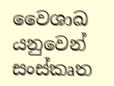වෛශාඛ යනුවෙන් සංස්කෘත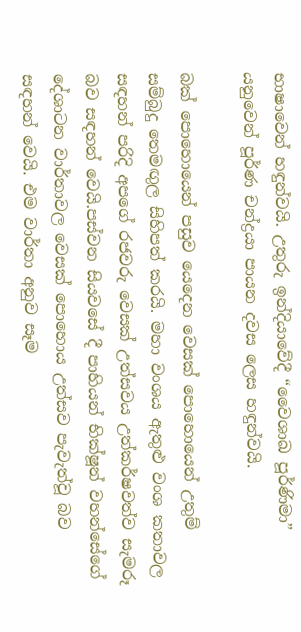භාෂාවෙන් හඳුන්වයි. උතුරු ඉන්දියාවේදී “වෛශාඛ පූර්ණිමා” යනුවෙන් පූර්ණ චන්ද්‍රයා පායන දවස ලෙස හඳුන්වයි.

බක් පොහොයෙන් පසුව යෙදෙන වෙසක් පොහොයෙන් උතුම් සම්බුදු තෙමඟුල සිහිපත් කරයි. මහා වංශය ඇතුළු වංශ කතාවල සඳහන් පරිදි අපගේ රජවරු වෙසක් උත්සවය උත්කර්ෂවත්ව සැමරූ බව සඳහන් වෙයි.පස්වන සියවසේ දී පාහියන් භික්ෂූන් වහන්සේගේ දේශාටන වාර්තාවල වෙසක් පොහොය උත්සව පැවැත්වූ බව සඳහන් වෙයි. එම වාර්තා අනුව සෑම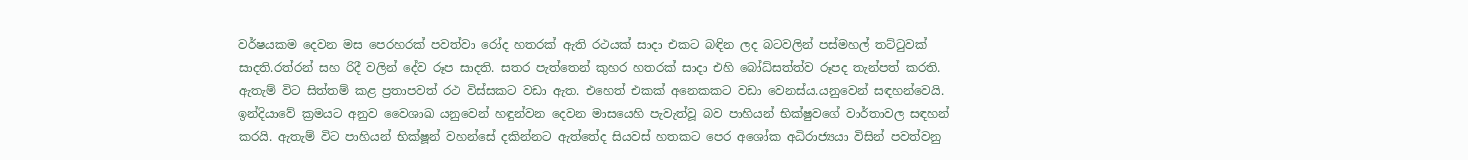වර්ෂයකම දෙවන මස පෙරහරක් පවත්වා රෝද හතරක් ඇති රථයක් සාදා එකට බඳින ලද බටවලින් පස්මහල් තට්ටුවක් සාදති.රත්රන් සහ රිදී වලින් දේව රූප සාදති. සතර පැත්තෙන් කුහර හතරක් සාදා එහි බෝධ්සත්ත්ව රූපද තැන්පත් කරති. ඇතැම් විට සිත්තම් කළ ප්‍රතාපවත් රථ විස්සකට වඩා ඇත. එහෙත් එකක් අනෙකකට වඩා වෙනස්ය.යනුවෙන් සඳහන්වෙයි. ඉන්දියාවේ ක්‍රමයට අනුව වෛශාඛ යනුවෙන් හඳුන්වන දෙවන මාසයෙහි පැවැත්වූ බව පාහියන් භික්ෂුවගේ වාර්තාවල සඳහන් කරයි. ඇතැම් විට පාහියන් භික්ෂූන් වහන්සේ දකින්නට ඇත්තේද සියවස් හතකට පෙර අශෝක අධිරාජ්‍යයා විසින් පවත්වනු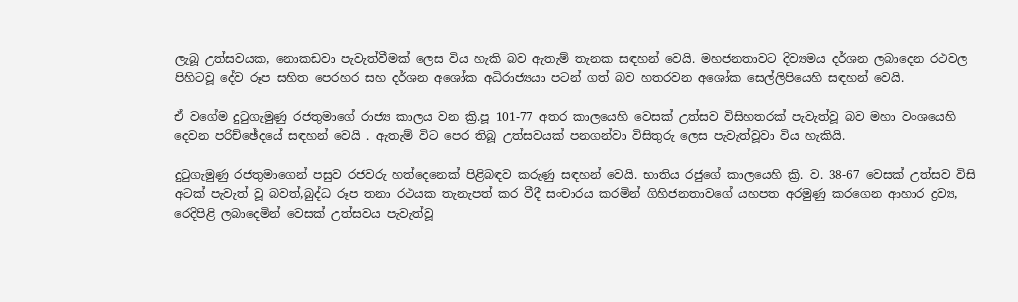ලැබූ උත්සවයක, නොකඩවා පැවැත්වීමක් ලෙස විය හැකි බව ඇතැම් තැනක සඳහන් වෙයි. මහජනතාවට දිව්‍යමය දර්ශන ලබාදෙන රථවල පිහිටවූ දේව රූප සහිත පෙරහර සහ දර්ශන අශෝක අධිරාජ්‍යයා පටන් ගත් බව හතරවන අශෝක සෙල්ලිපියෙහි සඳහන් වෙයි.

ඒ වගේම දුටුගැමුණු රජතුමාගේ රාජ්‍ය කාලය වන ක්‍රි.පූ 101-77 අතර කාලයෙහි වෙසක් උත්සව විසිහතරක් පැවැත්වූ බව මහා වංශයෙහි දෙවන පරිච්ඡේදයේ සඳහන් වෙයි . ඇතැම් විට පෙර තිබූ උත්සවයක් පනගන්වා විසිතුරු ලෙස පැවැත්වූවා විය හැකියි.

දුටුගැමුණු රජතුමාගෙන් පසුව රජවරු හත්දෙනෙක් පිළිබඳව කරුණු සඳහන් වෙයි. භාතිය රජුගේ කාලයෙහි ක්‍රි. ව. 38-67 වෙසක් උත්සව විසි අටක් පැවැත් වූ බවත්,බුද්ධ රූප තනා රථයක තැනැපත් කර වීදී සංචාරය කරමින් ගිහිජනතාවගේ යහපත අරමුණු කරගෙන ආහාර ද්‍රව්‍ය, රෙදිපිළි ලබාදෙමින් වෙසක් උත්සවය පැවැත්වූ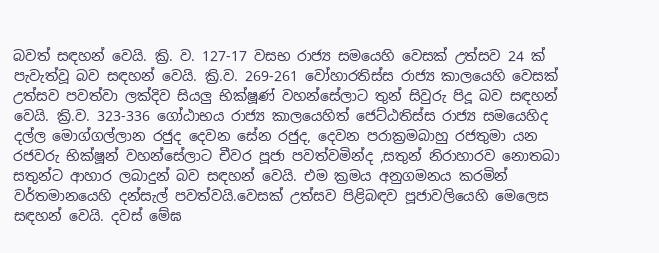බවත් සඳහන් වෙයි. ක්‍රි. ව. 127-17 වසභ රාජ්‍ය සමයෙහි වෙසක් උත්සව 24 ක් පැවැත්වූ බව සඳහන් වෙයි. ක්‍රි.ව. 269-261 වෝහාරතිස්ස රාජ්‍ය කාලයෙහි වෙසක් උත්සව පවත්වා ලක්දිව සියලු භික්ෂූණ් වහන්සේලාට තුන් සිවුරු පිදූ බව සඳහන් වෙයි. ක්‍රි.ව. 323-336 ගෝඨාභය රාජ්‍ය කාලයෙහිත් ජෙට්ඨතිස්ස රාජ්‍ය සමයෙහිද දල්ල මොග්ගල්ලාන රජුද දෙවන සේන රජුද, දෙවන පරාක්‍රමබාහු රජතුමා යන රජවරු භික්ෂූන් වහන්සේලාට චීවර පූජා පවත්වමින්ද ,සතුන් නිරාහාරව නොතබා සතුන්ට ආහාර ලබාදුන් බව සඳහන් වෙයි. එම ක්‍රමය අනුගමනය කරමින් වර්තමානයෙහි දන්සැල් පවත්වයි.වෙසක් උත්සව පිළිබඳව පූජාවලියෙහි මෙලෙස සඳහන් වෙයි. දවස් මේඝ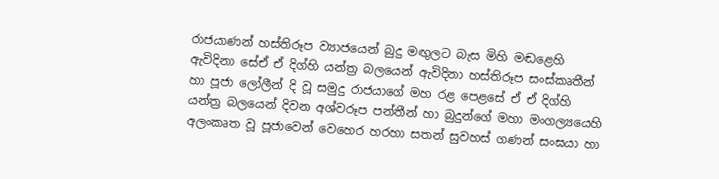රාජයාණන් හස්තිරූප ව්‍යාජයෙන් බුදු මඟුලට බැස මිහි මඬළෙහි ඇවිදිනා සේඒ ඒ දිග්හි යන්ත්‍ර බලයෙන් ඇවිදිනා හස්තිරූප සංස්කෘතීන් හා පූජා ලෝලීන් දි වූ සමුදු රාජයාගේ මහ රළ පෙළසේ ඒ ඒ දිග්හි යන්ත්‍ර බලයෙන් දිවන අශ්වරූප පන්තීන් හා බුදුන්ගේ මහා මංගල්‍යයෙහි අලංකෘත වූ පූජාවෙන් වෙහෙර හරහා සතන් සුවහස් ගණන් සංඝයා හා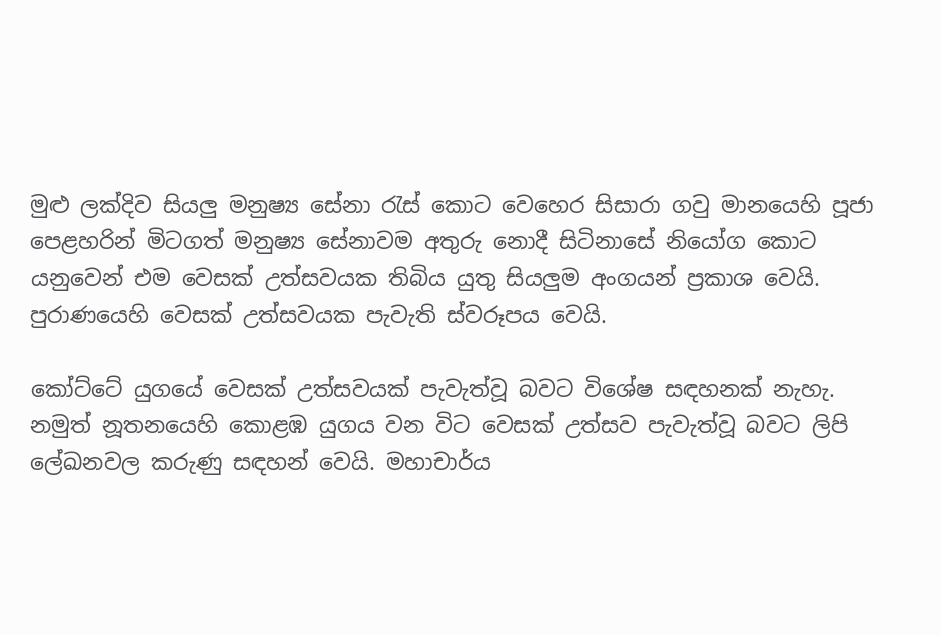මුළු ලක්දිව සියලු මනුෂ්‍ය සේනා රැස් කොට වෙහෙර සිසාරා ගවු මානයෙහි පූජා පෙළහරින් මිටගත් මනුෂ්‍ය සේනාවම අතුරු නොදී සිටිනාසේ නියෝග කොට යනුවෙන් එම වෙසක් උත්සවයක තිබිය යුතු සියලුම අංගයන් ප්‍රකාශ වෙයි. පුරාණයෙහි වෙසක් උත්සවයක පැවැති ස්වරූපය වෙයි.

කෝට්ටේ යුගයේ වෙසක් උත්සවයක් පැවැත්වූ බවට විශේෂ සඳහනක් නැහැ. නමුත් නූතනයෙහි කොළඹ යුගය වන විට වෙසක් උත්සව පැවැත්වූ බවට ලිපි ලේඛනවල කරුණු සඳහන් වෙයි. මහාචාර්ය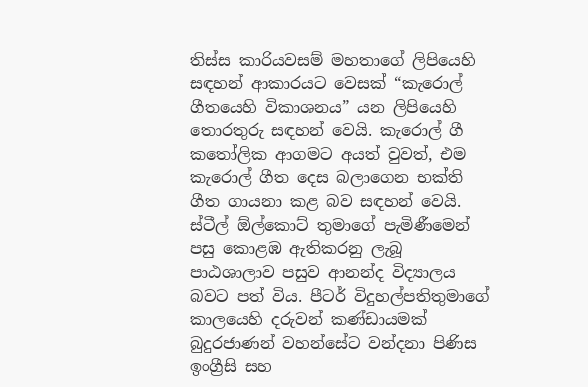තිස්ස කාරියවසම් මහතාගේ ලිපියෙහි සඳහන් ආකාරයට වෙසක් “කැරොල් ගීතයෙහි විකාශනය” යන ලිපියෙහි තොරතුරු සඳහන් වෙයි. කැරොල් ගී කතෝලික ආගමට අයත් වුවත්, එම කැරොල් ගීත දෙස බලාගෙන භක්ති ගීත ගායනා කළ බව සඳහන් වෙයි. ස්ටීල් ඕල්කොට් තුමාගේ පැමිණීමෙන් පසු කොළඹ ඇතිකරනු ලැබූ පාඨශාලාව පසුව ආනන්ද විද්‍යාලය බවට පත් විය. පීටර් විදුහල්පතිතුමාගේ කාලයෙහි දරුවන් කණ්ඩායමක් බුදුරජාණන් වහන්සේට වන්දනා පිණිස ඉංග්‍රීසි සහ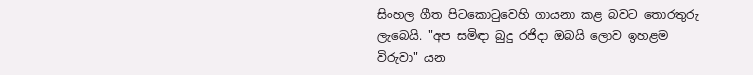සිංහල ගීත පිටකොටුවෙහි ගායනා කළ බවට තොරතුරු ලැබෙයි. "අප සමිඳා බුදු රජිදා ඔබයි ලොව ඉහළම විරුවා" යන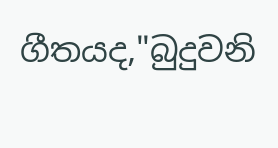ගීතයද,"බුදුවනි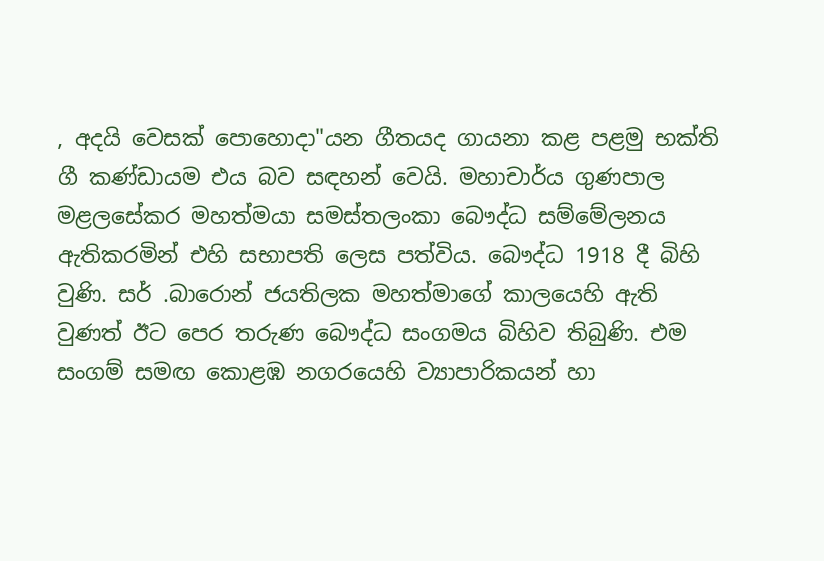, අදයි වෙසක් පොහොදා"යන ගීතයද ගායනා කළ පළමු භක්ති ගී කණ්ඩායම එය බව සඳහන් වෙයි. මහාචාර්ය ගුණපාල මළලසේකර මහත්මයා සමස්තලංකා බෞද්ධ සම්මේලනය ඇතිකරමින් එහි සභාපති ලෙස පත්විය. බෞද්ධ 1918 දී බිහි වුණි. සර් .බාරොන් ජයතිලක මහත්මාගේ කාලයෙහි ඇති වුණත් ඊට පෙර තරුණ බෞද්ධ සංගමය බිහිව තිබුණි. එම සංගම් සමඟ කොළඹ නගරයෙහි ව්‍යාපාරිකයන් හා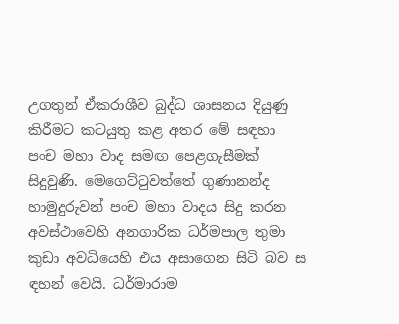උගතුන් ඒකරාශීව බුද්ධ ශාසනය දියුණු කිරීමට කටයුතු කළ අතර මේ සඳහා පංච මහා වාද සමඟ පෙළගැසීමක් සිදුවුණි. මෙගෙට්ටුවත්තේ ගුණානන්ද හාමුදුරුවන් පංච මහා වාදය සිදු කරන අවස්ථාවෙහි අනගාරික ධර්මපාල තුමා කුඩා අවධියෙහි එය අසාගෙන සිටි බව ස ඳහන් වෙයි. ධර්මාරාම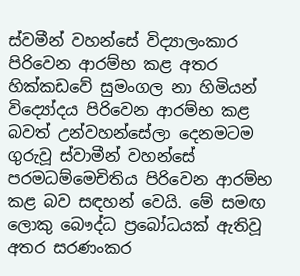ස්වමීන් වහන්සේ විද්‍යාලංකාර පිරිවෙන ආරම්භ කළ අතර හික්කඩවේ සුමංගල නා හිමියන් විද්‍යෝදය පිරිවෙන ආරම්භ කළ බවත් උන්වහන්සේලා දෙනමටම ගුරුවූ ස්වාමීන් වහන්සේ පරමධම්මෙචිතිය පිරිවෙන ආරම්භ කළ බව සඳහන් වෙයි. මේ සමඟ ලොකු බෞද්ධ ප්‍රබෝධයක් ඇතිවූ අතර සරණංකර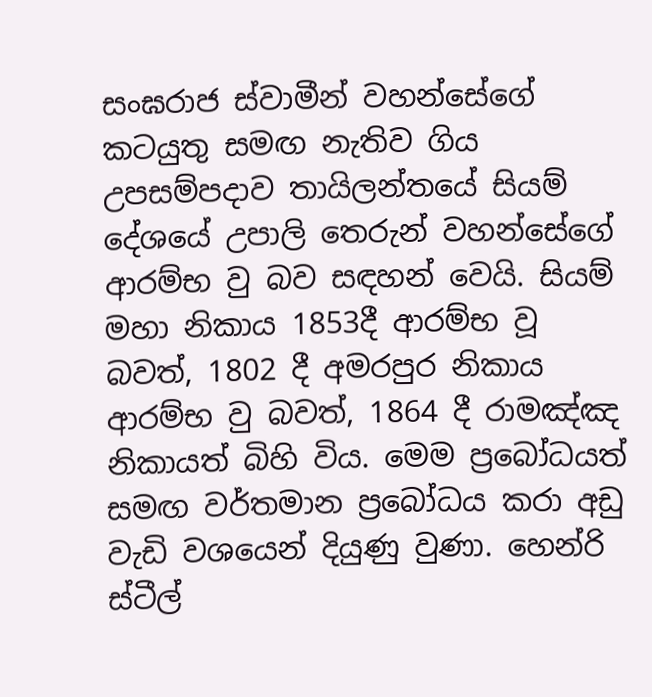සංඝරාජ ස්වාමීන් වහන්සේගේ කටයුතු සමඟ නැතිව ගිය උපසම්පදාව තායිලන්තයේ සියම් දේශයේ උපාලි තෙරුන් වහන්සේගේ ආරම්භ වු බව සඳහන් වෙයි. සියම් මහා නිකාය 1853දී ආරම්භ වූ බවත්, 1802 දී අමරපුර නිකාය ආරම්භ වු බවත්, 1864 දී රාමඤ්ඤ නිකායත් බිහි විය. මෙම ප්‍රබෝධයත් සමඟ වර්තමාන ප්‍රබෝධය කරා අඩු වැඩි වශයෙන් දියුණු වුණා. හෙන්රි ස්ටීල්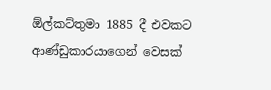ඕල්කට්තුමා 1885 දී එවකට ආණ්ඩුකාරයාගෙන් වෙසක්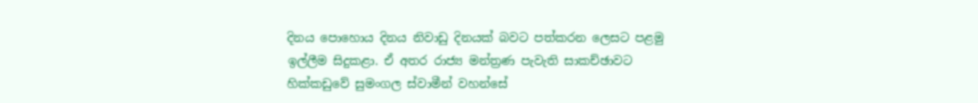දිනය පොහොය දිනය නිවාඩු දිනයක් බවට පත්කරන ලෙසට පළමු ඉල්ලීම සිදුකළා. ඒ අතර රාජ්‍ය මන්ත්‍රණ පැවැති සාකච්ඡාවට හික්කඩුවේ සුමංගල ස්වාමීන් වහන්සේ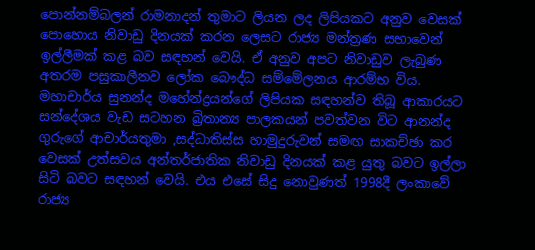පොන්නම්බලන් රාමනාදන් තුමාට ලියන ලද ලිපියකට අනුව වෙසක් පොහොය නිවාඩු දිනයක් කරන ලෙසට රාජ්‍ය මන්ත්‍රණ සභාවෙන් ඉල්ලීමක් කළ බව සඳහන් වෙයි. ඒ අනුව අපට නිවාඩුව ලැබුණ අතරම පසුකාලීනව ලෝක බෞද්ධ සම්මේලනය ආරම්භ විය. මහාචාර්ය සුනන්ද මහේන්ද්‍රයන්ගේ ලිපියක සඳහන්ව තිබූ ආකාරයට සන්දේශය වැඩ සටහන බ්‍රිතාන්‍ය පාලකයන් පවත්වන විට ආනන්ද ගුරුගේ ආචාර්යතුමා ,සද්ධාතිස්ස හාමුදුරුවන් සමඟ සාකච්ඡා කර වෙසක් උත්සවය අන්තර්ජාතික නිවාඩු දිනයක් කළ යුතු බවට ඉල්ලා සිටි බවට සඳහන් වෙයි. එය එසේ සිදු නොවුණත් 1998දී ලංකාවේ රාජ්‍ය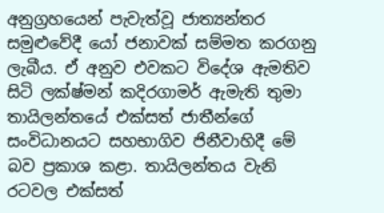අනුග්‍රහයෙන් පැවැත්වූ ජාත්‍යන්තර සමුළුවේදී යෝ ජනාවක් සම්මත කරගනු ලැබීය. ඒ අනුව එවකට විදේශ ඇමතිව සිටි ලක්ෂ්මන් කදිරගාමර් ඇමැති තුමා තායිලන්තයේ එක්සත් ජාතීන්ගේ සංවිධානයට සහභාගිව ජිනීවාහිදී මේ බව ප්‍රකාශ කළා. තායිලන්තය වැනි රටවල එක්සත්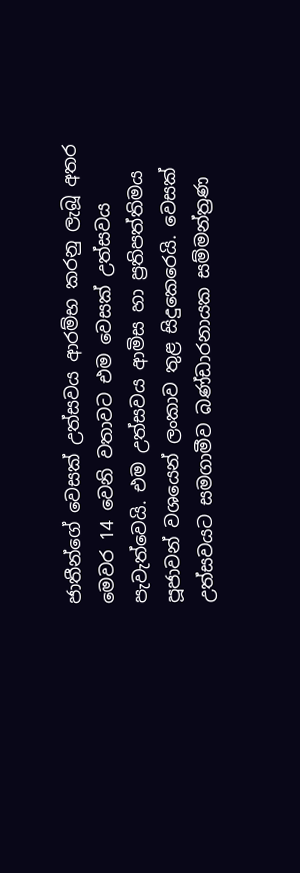ජාතීන්ගේ වෙසක් උත්සවය ආරම්භ කරනු ලැබූ අතර මෙවර 14 වෙනි වතාවට එම වෙසක් උත්සවය පැවැත්වෙයි. එම උත්සවය ආමිස හා ප්‍රතිපත්තිමය පූජාවන් වශයෙන් ලංකාව තුළ සිදුකෙරෙයි. වෙසක් උත්සවයට සමගාමීව බණ්ඩාරනායක සම්මන්ත්‍රණ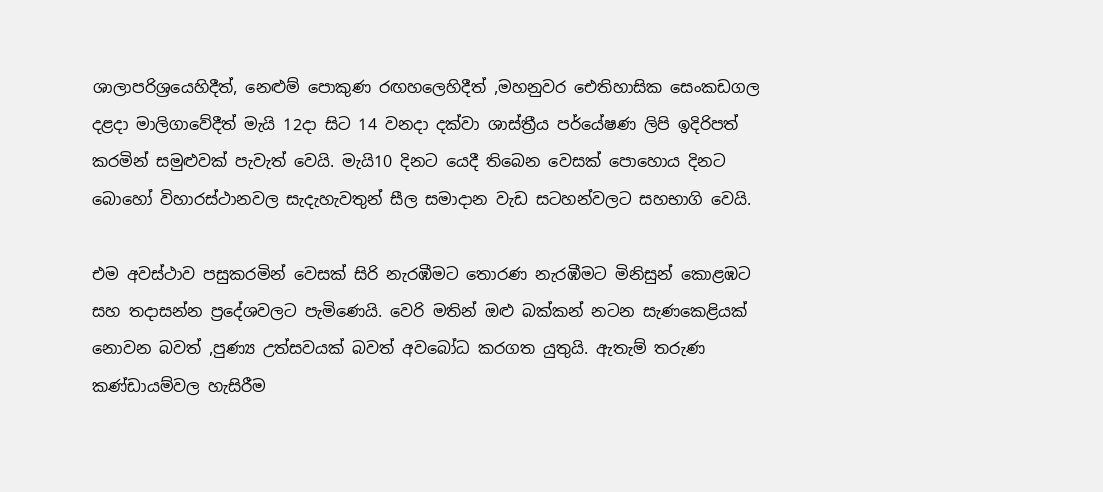ශාලාපරිශ්‍රයෙහිදීත්, නෙළුම් පොකුණ රඟහලෙහිදීත් ,මහනුවර ඓතිහාසික සෙංකඩගල දළදා මාලිගාවේදීත් මැයි 12දා සිට 14 වනදා දක්වා ශාස්ත්‍රීය පර්යේෂණ ලිපි ඉදිරිපත් කරමින් සමුළුවක් පැවැත් වෙයි. මැයි10 දිනට යෙදී තිබෙන වෙසක් පොහොය දිනට බොහෝ විහාරස්ථානවල සැදැහැවතුන් සීල සමාදාන වැඩ සටහන්වලට සහභාගි වෙයි.

එම අවස්ථාව පසුකරමින් වෙසක් සිරි නැරඹීමට තොරණ නැරඹීමට මිනිසුන් කොළඹට සහ තදාසන්න ප්‍රදේශවලට පැමිණෙයි. වෙරි මතින් ඔළු බක්කන් නටන සැණකෙළියක් නොවන බවත් ,පුණ්‍ය උත්සවයක් බවත් අවබෝධ කරගත යුතුයි. ඇතැම් තරුණ කණ්ඩායම්වල හැසිරීම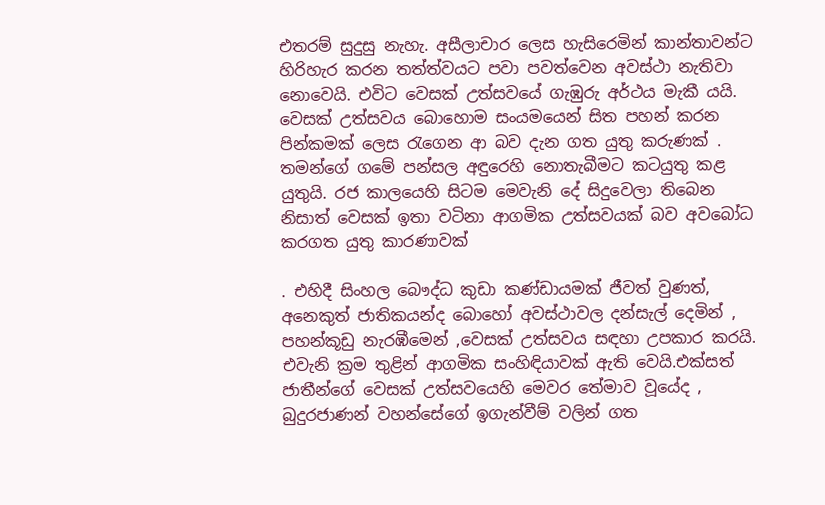එතරම් සුදුසු නැහැ. අසීලාචාර ලෙස හැසිරෙමින් කාන්තාවන්ට හිරිහැර කරන තත්ත්වයට පවා පවත්වෙන අවස්ථා නැතිවා නොවෙයි. එවිට වෙසක් උත්සවයේ ගැඹුරු අර්ථය මැකී යයි. වෙසක් උත්සවය බොහොම සංයමයෙන් සිත පහන් කරන පින්කමක් ලෙස රැගෙන ආ බව දැන ගත යුතු කරුණක් . තමන්ගේ ගමේ පන්සල අඳුරෙහි නොතැබීමට කටයුතු කළ යුතුයි. රජ කාලයෙහි සිටම මෙවැනි දේ සිදුවෙලා තිබෙන නිසාත් වෙසක් ඉතා වටිනා ආගමික උත්සවයක් බව අවබෝධ කරගත යුතු කාරණාවක්

. එහිදී සිංහල බෞද්ධ කුඩා කණ්ඩායමක් ජීවත් වුණත්, අනෙකුත් ජාතිකයන්ද බොහෝ අවස්ථාවල දන්සැල් දෙමින් , පහන්කූඩු නැරඹීමෙන් ,වෙසක් උත්සවය සඳහා උපකාර කරයි. එවැනි ක්‍රම තුළින් ආගමික සංහිඳියාවක් ඇති වෙයි.එක්සත් ජාතීන්ගේ වෙසක් උත්සවයෙහි මෙවර තේමාව වූයේද , බුදුරජාණන් වහන්සේගේ ඉගැන්වීම් වලින් ගත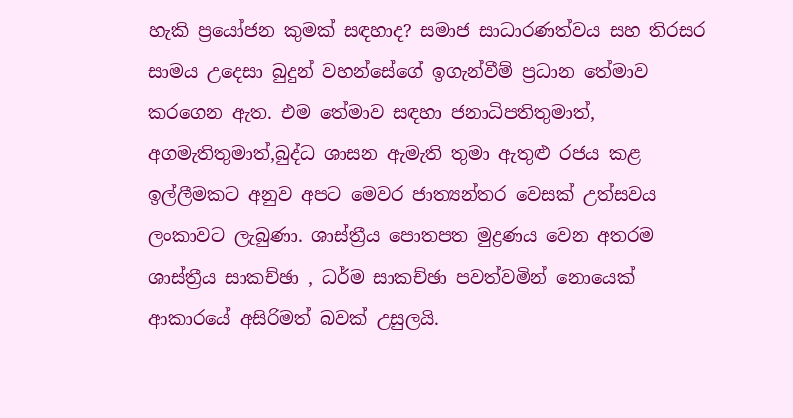හැකි ප්‍රයෝජන කුමක් සඳහාද? සමාජ සාධාරණත්වය සහ තිරසර සාමය උදෙසා බුදුන් වහන්සේගේ ඉගැන්වීම් ප්‍රධාන තේමාව කරගෙන ඇත. එම තේමාව සඳහා ජනාධිපතිතුමාත්, අගමැතිතුමාත්,බුද්ධ ශාසන ඇමැති තුමා ඇතුළු රජය කළ ඉල්ලීමකට අනුව අපට මෙවර ජාත්‍යන්තර වෙසක් උත්සවය ලංකාවට ලැබුණා. ශාස්ත්‍රීය පොතපත මුද්‍රණය වෙන අතරම ශාස්ත්‍රීය සාකච්ඡා , ධර්ම සාකච්ඡා පවත්වමින් නොයෙක් ආකාරයේ අසිරිමත් බවක් උසුලයි.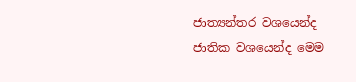ජාත්‍යන්තර වශයෙන්ද ජාතික වශයෙන්ද මෙම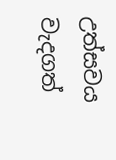උත්සවය වැදගත්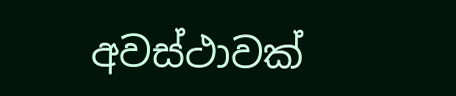අවස්ථාවක්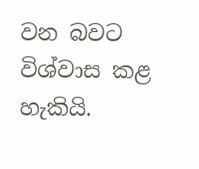වන බවට විශ්වාස කළ හැකියි.